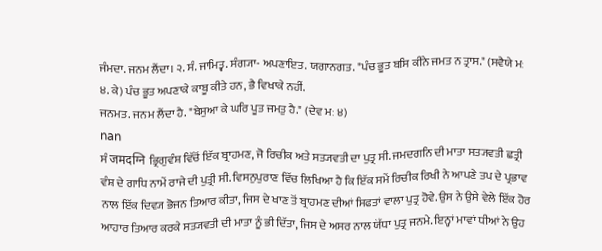ਜੰਮਦਾ. ਜਨਮ ਲੈਂਦਾ। ੨. ਸੰ. ਜਾਮਿਤ੍ਵ. ਸੰਗ੍ਯਾ- ਅਪਣਾਇਤ. ਯਗਾਨਗਤ. "ਪੰਚ ਭੂਤ ਬਸਿ ਕੀਨੇ ਜਮਤ ਨ ਤ੍ਰਾਸ." (ਸਵੈਯੇ ਮਃ ੪. ਕੇ) ਪੰਚ ਭੂਤ ਅਪਣਾਕੇ ਕਾਬੂ ਕੀਤੇ ਹਨ, ਭੈ ਵਿਖਾਕੇ ਨਹੀਂ.
ਜਨਮਤ. ਜਨਮ ਲੈਂਦਾ ਹੈ. "ਬੇਸੁਆ ਕੇ ਘਰਿ ਪੂਤ ਜਮਤੁ ਹੈ." (ਦੇਵ ਮਃ ੪)
nan
ਸੰ जमदग्नि ਭ੍ਰਿਗੁਵੰਸ਼ ਵਿੱਚੋਂ ਇੱਕ ਬ੍ਰਾਹਮਣ, ਜੋ ਰਿਚੀਕ ਅਤੇ ਸਤ੍ਯਵਤੀ ਦਾ ਪੁਤ੍ਰ ਸੀ. ਜਮਦਗਨਿ ਦੀ ਮਾਤਾ ਸਤ੍ਯਵਤੀ ਛਤ੍ਰੀ ਵੰਸ਼ ਦੇ ਗਾਧਿ ਨਾਮੇਂ ਰਾਜੇ ਦੀ ਪੁਤ੍ਰੀ ਸੀ. ਵਿਸਨੁਪੁਰਾਣ ਵਿੱਚ ਲਿਖਿਆ ਹੈ ਕਿ ਇੱਕ ਸਮੇਂ ਰਿਚੀਕ ਰਿਖੀ ਨੇ ਆਪਣੇ ਤਪ ਦੇ ਪ੍ਰਭਾਵ ਨਾਲ ਇੱਕ ਦਿਵ੍ਯ ਭੋਜਨ ਤਿਆਰ ਕੀਤਾ, ਜਿਸ ਦੇ ਖਾਣ ਤੋਂ ਬ੍ਰਾਹਮਣ ਦੀਆਂ ਸਿਫਤਾਂ ਵਾਲਾ ਪੁਤ੍ਰ ਹੋਵੇ. ਉਸ ਨੇ ਉਸੇ ਵੇਲੇ ਇੱਕ ਹੋਰ ਆਹਾਰ ਤਿਆਰ ਕਰਕੇ ਸਤ੍ਯਵਤੀ ਦੀ ਮਾਤਾ ਨੂੰ ਭੀ ਦਿੱਤਾ, ਜਿਸ ਦੇ ਅਸਰ ਨਾਲ ਯੋੱਧਾ ਪੁਤ੍ਰ ਜਨਮੇ. ਇਨ੍ਹਾਂ ਮਾਵਾਂ ਧੀਆਂ ਨੇ ਉਹ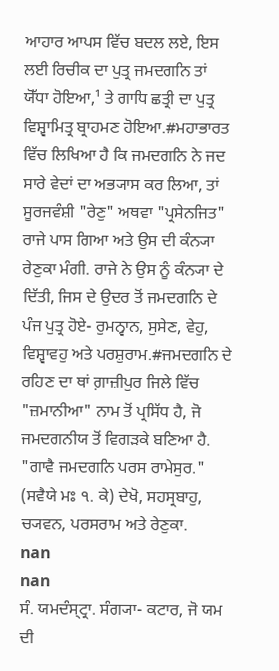ਆਹਾਰ ਆਪਸ ਵਿੱਚ ਬਦਲ ਲਏ, ਇਸ ਲਈ ਰਿਚੀਕ ਦਾ ਪੁਤ੍ਰ ਜਮਦਗਨਿ ਤਾਂ ਯੋੱਧਾ ਹੋਇਆ,¹ ਤੇ ਗਾਧਿ ਛਤ੍ਰੀ ਦਾ ਪੁਤ੍ਰ ਵਿਸ਼੍ਵਾਮਿਤ੍ਰ ਬ੍ਰਾਹਮਣ ਹੋਇਆ.#ਮਹਾਭਾਰਤ ਵਿੱਚ ਲਿਖਿਆ ਹੈ ਕਿ ਜਮਦਗਨਿ ਨੇ ਜਦ ਸਾਰੇ ਵੇਦਾਂ ਦਾ ਅਭ੍ਯਾਸ ਕਰ ਲਿਆ, ਤਾਂ ਸੂਰਜਵੰਸ਼ੀ "ਰੇਣੁ" ਅਥਵਾ "ਪ੍ਰਸੇਨਜਿਤ" ਰਾਜੇ ਪਾਸ ਗਿਆ ਅਤੇ ਉਸ ਦੀ ਕੰਨ੍ਯਾ ਰੇਣੁਕਾ ਮੰਗੀ. ਰਾਜੇ ਨੇ ਉਸ ਨੂੰ ਕੰਨ੍ਯਾ ਦੇ ਦਿੱਤੀ, ਜਿਸ ਦੇ ਉਦਰ ਤੋਂ ਜਮਦਗਨਿ ਦੇ ਪੰਜ ਪੁਤ੍ਰ ਹੋਏ- ਰੁਮਨ੍ਵਾਨ, ਸੁਸੇਣ, ਵੇਹੁ, ਵਿਸ਼੍ਵਾਵਹੁ ਅਤੇ ਪਰਸ਼ੁਰਾਮ.#ਜਮਦਗਨਿ ਦੇ ਰਹਿਣ ਦਾ ਥਾਂ ਗ਼ਾਜ਼ੀਪੁਰ ਜਿਲੇ ਵਿੱਚ "ਜ਼ਮਾਨੀਆ" ਨਾਮ ਤੋਂ ਪ੍ਰਸਿੱਧ ਹੈ, ਜੋ ਜਮਦਗਨੀਯ ਤੋਂ ਵਿਗੜਕੇ ਬਣਿਆ ਹੈ. "ਗਾਵੈ ਜਮਦਗਨਿ ਪਰਸ ਰਾਮੇਸੁਰ." (ਸਵੈਯੇ ਮਃ ੧. ਕੇ) ਦੇਖੋ, ਸਹਸ੍ਰਬਾਹੁ, ਚ੍ਯਵਨ, ਪਰਸਰਾਮ ਅਤੇ ਰੇਣੁਕਾ.
nan
nan
ਸੰ. ਯਮਦੰਸ੍ਟ੍ਰਾ. ਸੰਗ੍ਯਾ- ਕਟਾਰ, ਜੋ ਯਮ ਦੀ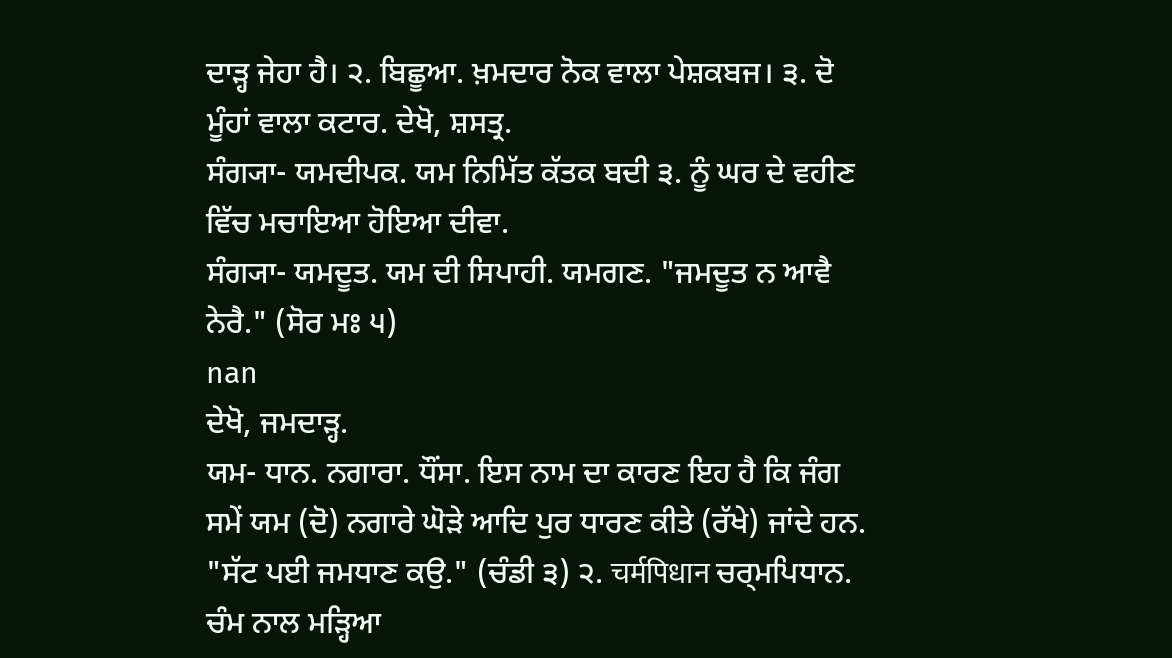ਦਾੜ੍ਹ ਜੇਹਾ ਹੈ। ੨. ਬਿਛੂਆ. ਖ਼ਮਦਾਰ ਨੋਕ ਵਾਲਾ ਪੇਸ਼ਕਬਜ। ੩. ਦੋ ਮੂੰਹਾਂ ਵਾਲਾ ਕਟਾਰ. ਦੇਖੋ, ਸ਼ਸਤ੍ਰ.
ਸੰਗ੍ਯਾ- ਯਮਦੀਪਕ. ਯਮ ਨਿਮਿੱਤ ਕੱਤਕ ਬਦੀ ੩. ਨੂੰ ਘਰ ਦੇ ਵਹੀਣ ਵਿੱਚ ਮਚਾਇਆ ਹੋਇਆ ਦੀਵਾ.
ਸੰਗ੍ਯਾ- ਯਮਦੂਤ. ਯਮ ਦੀ ਸਿਪਾਹੀ. ਯਮਗਣ. "ਜਮਦੂਤ ਨ ਆਵੈ ਨੇਰੈ." (ਸੋਰ ਮਃ ੫)
nan
ਦੇਖੋ, ਜਮਦਾੜ੍ਹ.
ਯਮ- ਧਾਨ. ਨਗਾਰਾ. ਧੌਂਸਾ. ਇਸ ਨਾਮ ਦਾ ਕਾਰਣ ਇਹ ਹੈ ਕਿ ਜੰਗ ਸਮੇਂ ਯਮ (ਦੋ) ਨਗਾਰੇ ਘੋੜੇ ਆਦਿ ਪੁਰ ਧਾਰਣ ਕੀਤੇ (ਰੱਖੇ) ਜਾਂਦੇ ਹਨ. "ਸੱਟ ਪਈ ਜਮਧਾਣ ਕਉ." (ਚੰਡੀ ੩) ੨. चर्मपिधान ਚਰ੍ਮਪਿਧਾਨ. ਚੰਮ ਨਾਲ ਮੜ੍ਹਿਆ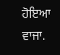ਹੋਇਆ ਵਾਜਾ.